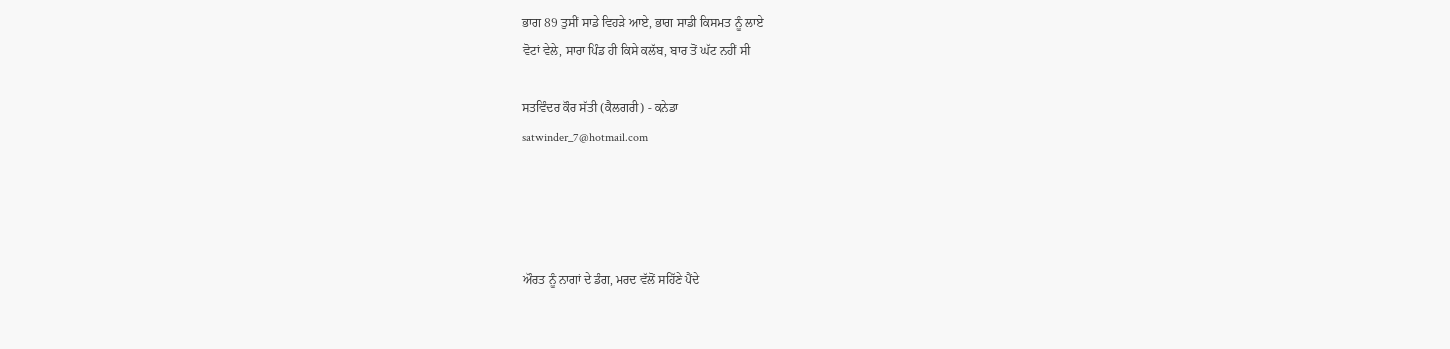ਭਾਗ 89 ਤੁਸੀਂ ਸਾਡੇ ਵਿਹੜੇ ਆਏ, ਭਾਗ ਸਾਡੀ ਕਿਸਮਤ ਨੂੰ ਲਾਏ
ਵੋਟਾਂ ਵੇਲੇ, ਸਾਰਾ ਪਿੰਡ ਹੀ ਕਿਸੇ ਕਲੱਬ, ਬਾਰ ਤੋਂ ਘੱਟ ਨਹੀਂ ਸੀ

ਸਤਵਿੰਦਰ ਕੌਰ ਸੱਤੀ (ਕੈਲਗਰੀ) - ਕਨੇਡਾ
satwinder_7@hotmail.com




ਔਰਤ ਨੂੰ ਨਾਗਾਂ ਦੇ ਡੰਗ, ਮਰਦ ਵੱਲੋਂ ਸਹਿੱਣੇ ਪੈਂਦੇ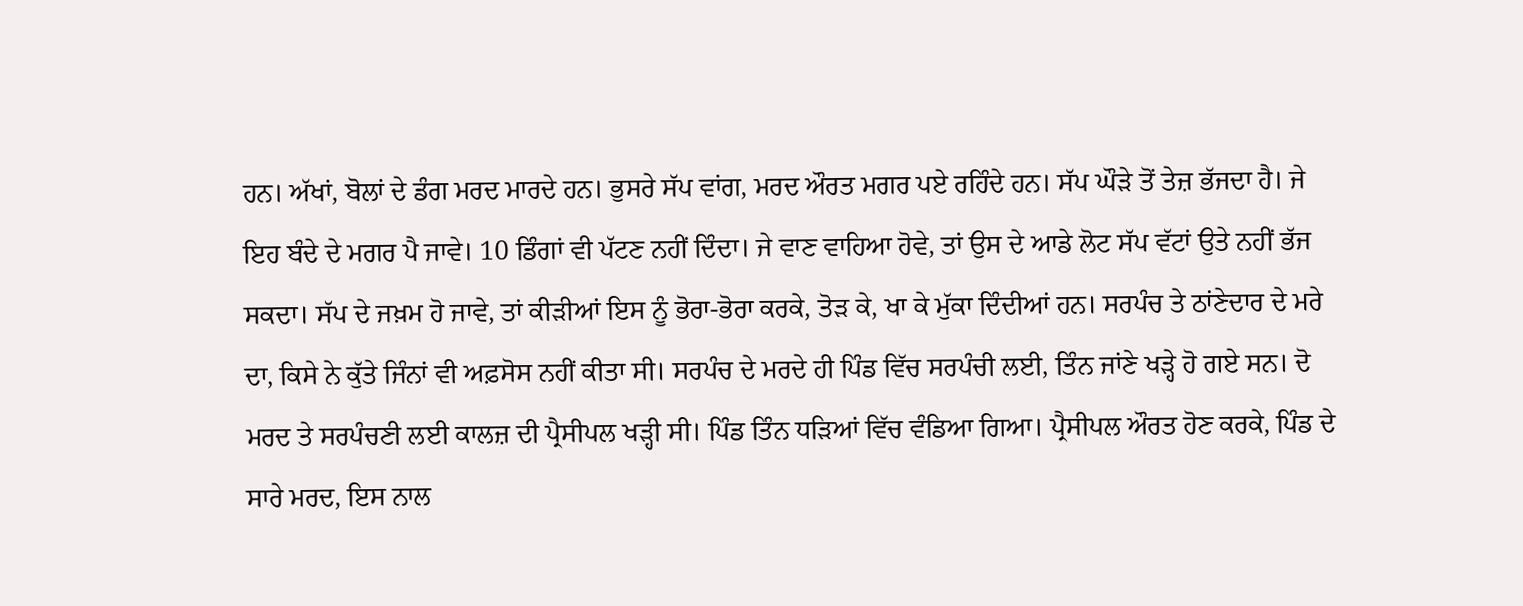ਹਨ। ਅੱਖਾਂ, ਬੋਲਾਂ ਦੇ ਡੰਗ ਮਰਦ ਮਾਰਦੇ ਹਨ। ਭੁਸਰੇ ਸੱਪ ਵਾਂਗ, ਮਰਦ ਔਰਤ ਮਗਰ ਪਏ ਰਹਿੰਦੇ ਹਨ। ਸੱਪ ਘੌੜੇ ਤੋਂ ਤੇਜ਼ ਭੱਜਦਾ ਹੈ। ਜੇ ਇਹ ਬੰਦੇ ਦੇ ਮਗਰ ਪੈ ਜਾਵੇ। 10 ਡਿੰਗਾਂ ਵੀ ਪੱਟਣ ਨਹੀਂ ਦਿੰਦਾ। ਜੇ ਵਾਣ ਵਾਹਿਆ ਹੋਵੇ, ਤਾਂ ਉਸ ਦੇ ਆਡੇ ਲੋਟ ਸੱਪ ਵੱਟਾਂ ਉਤੇ ਨਹੀਂ ਭੱਜ ਸਕਦਾ। ਸੱਪ ਦੇ ਜਖ਼ਮ ਹੋ ਜਾਵੇ, ਤਾਂ ਕੀੜੀਆਂ ਇਸ ਨੂੰ ਭੋਰਾ-ਭੋਰਾ ਕਰਕੇ, ਤੋੜ ਕੇ, ਖਾ ਕੇ ਮੁੱਕਾ ਦਿੰਦੀਆਂ ਹਨ। ਸਰਪੰਚ ਤੇ ਠਾਂਣੇਦਾਰ ਦੇ ਮਰੇ ਦਾ, ਕਿਸੇ ਨੇ ਕੁੱਤੇ ਜਿੰਨਾਂ ਵੀ ਅਫ਼ਸੋਸ ਨਹੀਂ ਕੀਤਾ ਸੀ। ਸਰਪੰਚ ਦੇ ਮਰਦੇ ਹੀ ਪਿੰਡ ਵਿੱਚ ਸਰਪੰਚੀ ਲਈ, ਤਿੰਨ ਜਾਂਣੇ ਖੜ੍ਹੇ ਹੋ ਗਏ ਸਨ। ਦੋ ਮਰਦ ਤੇ ਸਰਪੰਚਣੀ ਲਈ ਕਾਲਜ਼ ਦੀ ਪ੍ਰੈਸੀਪਲ ਖੜ੍ਹੀ ਸੀ। ਪਿੰਡ ਤਿੰਨ ਧੜਿਆਂ ਵਿੱਚ ਵੰਡਿਆ ਗਿਆ। ਪ੍ਰੈਸੀਪਲ ਔਰਤ ਹੋਣ ਕਰਕੇ, ਪਿੰਡ ਦੇ ਸਾਰੇ ਮਰਦ, ਇਸ ਨਾਲ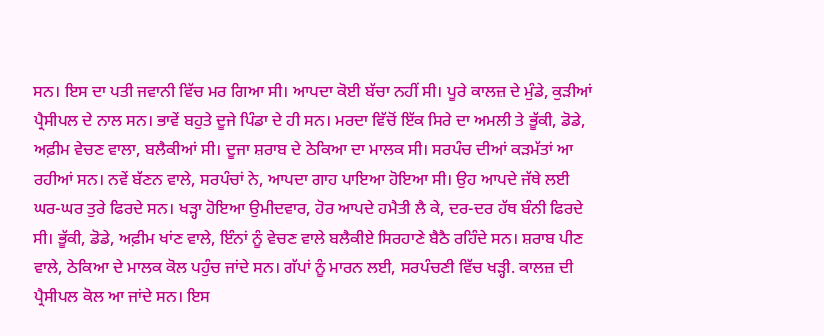ਸਨ। ਇਸ ਦਾ ਪਤੀ ਜਵਾਨੀ ਵਿੱਚ ਮਰ ਗਿਆ ਸੀ। ਆਪਦਾ ਕੋਈ ਬੱਚਾ ਨਹੀਂ ਸੀ। ਪੂਰੇ ਕਾਲਜ਼ ਦੇ ਮੁੰਡੇ, ਕੁੜੀਆਂ ਪ੍ਰੈਸੀਪਲ ਦੇ ਨਾਲ ਸਨ। ਭਾਵੇਂ ਬਹੁਤੇ ਦੂਜੇ ਪਿੰਡਾ ਦੇ ਹੀ ਸਨ। ਮਰਦਾ ਵਿੱਚੋਂ ਇੱਕ ਸਿਰੇ ਦਾ ਅਮਲੀ ਤੇ ਭੂੱਕੀ, ਡੋਡੇ, ਅਫ਼ੀਮ ਵੇਚਣ ਵਾਲਾ, ਬਲੈਕੀਆਂ ਸੀ। ਦੂਜਾ ਸ਼ਰਾਬ ਦੇ ਠੇਕਿਆ ਦਾ ਮਾਲਕ ਸੀ। ਸਰਪੰਚ ਦੀਆਂ ਕੜਮੱਤਾਂ ਆ ਰਹੀਆਂ ਸਨ। ਨਵੇਂ ਬੱਣਨ ਵਾਲੇ, ਸਰਪੰਚਾਂ ਨੇ, ਆਪਦਾ ਗਾਹ ਪਾਇਆ ਹੋਇਆ ਸੀ। ਉਹ ਆਪਦੇ ਜੱਥੇ ਲਈ ਘਰ-ਘਰ ਤੁਰੇ ਫਿਰਦੇ ਸਨ। ਖੜ੍ਹਾ ਹੋਇਆ ਉਮੀਦਵਾਰ, ਹੋਰ ਆਪਦੇ ਹਮੈਤੀ ਲੈ ਕੇ, ਦਰ-ਦਰ ਹੱਥ ਬੰਨੀ ਫਿਰਦੇ ਸੀ। ਭੂੱਕੀ, ਡੋਡੇ, ਅਫ਼ੀਮ ਖਾਂਣ ਵਾਲੇ, ਇੰਨਾਂ ਨੂੰ ਵੇਚਣ ਵਾਲੇ ਬਲੈਕੀਏ ਸਿਰਹਾਣੇ ਬੈਠੈ ਰਹਿੰਦੇ ਸਨ। ਸ਼ਰਾਬ ਪੀਣ ਵਾਲੇ, ਠੇਕਿਆ ਦੇ ਮਾਲਕ ਕੋਲ ਪਹੁੰਚ ਜਾਂਦੇ ਸਨ। ਗੱਪਾਂ ਨੂੰ ਮਾਰਨ ਲਈ, ਸਰਪੰਚਣੀ ਵਿੱਚ ਖੜ੍ਹੀ. ਕਾਲਜ਼ ਦੀ ਪ੍ਰੈਸੀਪਲ ਕੋਲ ਆ ਜਾਂਦੇ ਸਨ। ਇਸ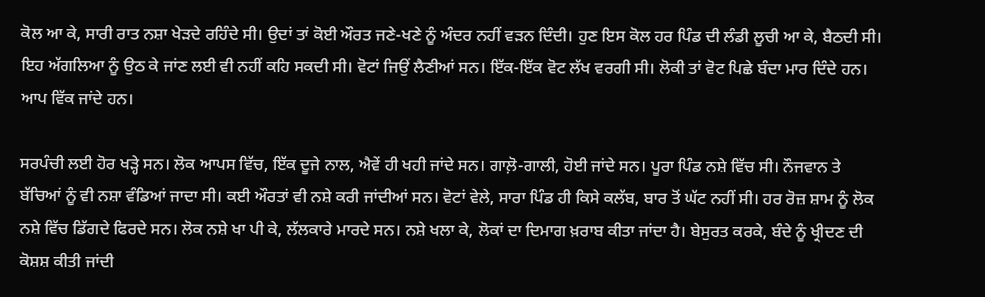ਕੋਲ ਆ ਕੇ, ਸਾਰੀ ਰਾਤ ਨਸ਼ਾ ਖੇੜਦੇ ਰਹਿੰਦੇ ਸੀ। ਉਦਾਂ ਤਾਂ ਕੋਈ ਔਰਤ ਜਣੇ-ਖਣੇ ਨੂੰ ਅੰਦਰ ਨਹੀਂ ਵੜਨ ਦਿੰਦੀ। ਹੁਣ ਇਸ ਕੋਲ ਹਰ ਪਿੰਡ ਦੀ ਲੰਡੀ ਲੂਚੀ ਆ ਕੇ, ਬੈਠਦੀ ਸੀ। ਇਹ ਅੱਗਲਿਆ ਨੂੰ ਉਠ ਕੇ ਜਾਂਣ ਲਈ ਵੀ ਨਹੀਂ ਕਹਿ ਸਕਦੀ ਸੀ। ਵੋਟਾਂ ਜਿਉਂ ਲੈਣੀਆਂ ਸਨ। ਇੱਕ-ਇੱਕ ਵੋਟ ਲੱਖ ਵਰਗੀ ਸੀ। ਲੋਕੀ ਤਾਂ ਵੋਟ ਪਿਛੇ ਬੰਦਾ ਮਾਰ ਦਿੰਦੇ ਹਨ। ਆਪ ਵਿੱਕ ਜਾਂਦੇ ਹਨ।

ਸਰਪੰਚੀ ਲਈ ਹੋਰ ਖੜ੍ਹੇ ਸਨ। ਲੋਕ ਆਪਸ ਵਿੱਚ, ਇੱਕ ਦੂਜੇ ਨਾਲ, ਐਵੇਂ ਹੀ ਖਹੀ ਜਾਂਦੇ ਸਨ। ਗਾਲ਼ੋ-ਗਾਲੀ, ਹੋਈ ਜਾਂਦੇ ਸਨ। ਪੂਰਾ ਪਿੰਡ ਨਸ਼ੇ ਵਿੱਚ ਸੀ। ਨੌਜਵਾਨ ਤੇ ਬੱਚਿਆਂ ਨੂੰ ਵੀ ਨਸ਼ਾ ਵੰਡਿਆਂ ਜਾਦਾ ਸੀ। ਕਈ ਔਰਤਾਂ ਵੀ ਨਸ਼ੇ ਕਰੀ ਜਾਂਦੀਆਂ ਸਨ। ਵੋਟਾਂ ਵੇਲੇ, ਸਾਰਾ ਪਿੰਡ ਹੀ ਕਿਸੇ ਕਲੱਬ, ਬਾਰ ਤੋਂ ਘੱਟ ਨਹੀਂ ਸੀ। ਹਰ ਰੋਜ਼ ਸ਼ਾਮ ਨੂੰ ਲੋਕ ਨਸ਼ੇ ਵਿੱਚ ਡਿੱਗਦੇ ਫਿਰਦੇ ਸਨ। ਲੋਕ ਨਸ਼ੇ ਖਾ ਪੀ ਕੇ, ਲੱਲਕਾਰੇ ਮਾਰਦੇ ਸਨ। ਨਸ਼ੇ ਖਲਾ ਕੇ, ਲੋਕਾਂ ਦਾ ਦਿਮਾਗ ਖ਼ਰਾਬ ਕੀਤਾ ਜਾਂਦਾ ਹੈ। ਬੇਸੁਰਤ ਕਰਕੇ, ਬੰਦੇ ਨੂੰ ਖ੍ਰੀਦਣ ਦੀ ਕੋਸ਼ਸ਼ ਕੀਤੀ ਜਾਂਦੀ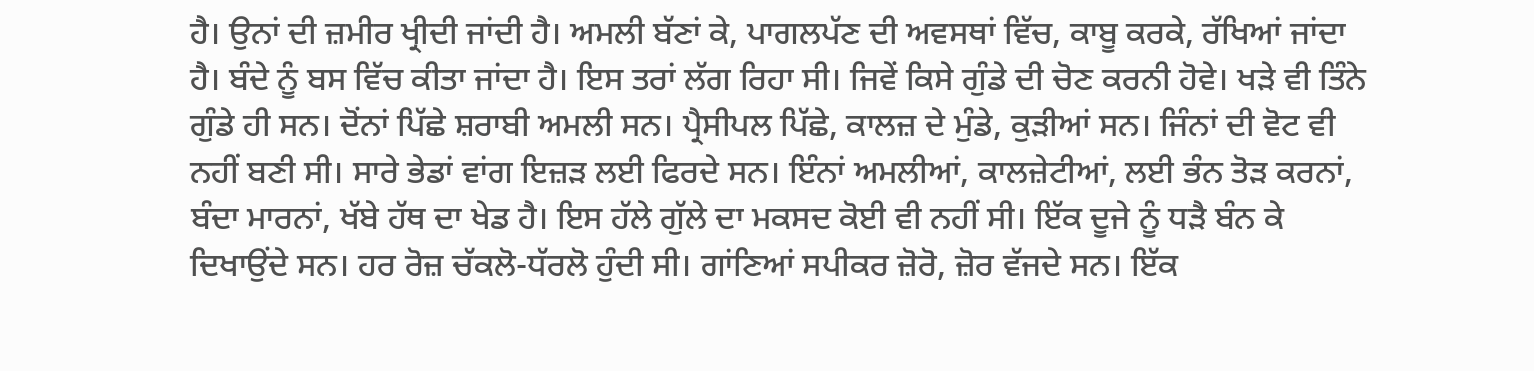ਹੈ। ਉਨਾਂ ਦੀ ਜ਼ਮੀਰ ਖ੍ਰੀਦੀ ਜਾਂਦੀ ਹੈ। ਅਮਲੀ ਬੱਣਾਂ ਕੇ, ਪਾਗਲਪੱਣ ਦੀ ਅਵਸਥਾਂ ਵਿੱਚ, ਕਾਬੂ ਕਰਕੇ, ਰੱਖਿਆਂ ਜਾਂਦਾ ਹੈ। ਬੰਦੇ ਨੂੰ ਬਸ ਵਿੱਚ ਕੀਤਾ ਜਾਂਦਾ ਹੈ। ਇਸ ਤਰਾਂ ਲੱਗ ਰਿਹਾ ਸੀ। ਜਿਵੇਂ ਕਿਸੇ ਗੁੰਡੇ ਦੀ ਚੋਣ ਕਰਨੀ ਹੋਵੇ। ਖੜੇ ਵੀ ਤਿੰਨੇ ਗੁੰਡੇ ਹੀ ਸਨ। ਦੋਂਨਾਂ ਪਿੱਛੇ ਸ਼ਰਾਬੀ ਅਮਲੀ ਸਨ। ਪ੍ਰੈਸੀਪਲ ਪਿੱਛੇ, ਕਾਲਜ਼ ਦੇ ਮੁੰਡੇ, ਕੁੜੀਆਂ ਸਨ। ਜਿੰਨਾਂ ਦੀ ਵੋਟ ਵੀ ਨਹੀਂ ਬਣੀ ਸੀ। ਸਾਰੇ ਭੇਡਾਂ ਵਾਂਗ ਇਜ਼ੜ ਲਈ ਫਿਰਦੇ ਸਨ। ਇੰਨਾਂ ਅਮਲੀਆਂ, ਕਾਲਜ਼ੇਟੀਆਂ, ਲਈ ਭੰਨ ਤੋੜ ਕਰਨਾਂ, ਬੰਦਾ ਮਾਰਨਾਂ, ਖੱਬੇ ਹੱਥ ਦਾ ਖੇਡ ਹੈ। ਇਸ ਹੱਲੇ ਗੁੱਲੇ ਦਾ ਮਕਸਦ ਕੋਈ ਵੀ ਨਹੀਂ ਸੀ। ਇੱਕ ਦੂਜੇ ਨੂੰ ਧੜੈ ਬੰਨ ਕੇ ਦਿਖਾਉਂਦੇ ਸਨ। ਹਰ ਰੋਜ਼ ਚੱਕਲੋ-ਧੱਰਲੋ ਹੁੰਦੀ ਸੀ। ਗਾਂਣਿਆਂ ਸਪੀਕਰ ਜ਼ੋਰੋ, ਜ਼ੋਰ ਵੱਜਦੇ ਸਨ। ਇੱਕ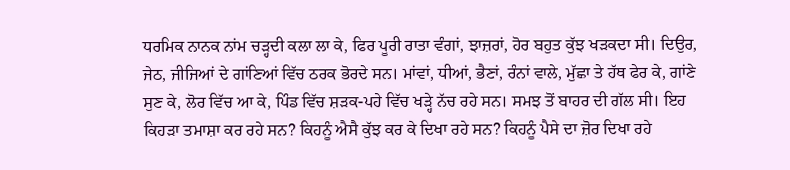ਧਰਮਿਕ ਨਾਨਕ ਨਾਂਮ ਚੜ੍ਹਦੀ ਕਲਾ ਲਾ ਕੇ, ਫਿਰ ਪੂਰੀ ਰਾਤਾ ਵੰਗਾਂ, ਝਾਜ਼ਰਾਂ, ਹੋਰ ਬਹੁਤ ਕੁੱਝ ਖੜਕਦਾ ਸੀ। ਦਿਉਰ, ਜੇਠ, ਜੀਜਿਆਂ ਦੇ ਗਾਂਣਿਆਂ ਵਿੱਚ ਠਰਕ ਭੋਰਦੇ ਸਨ। ਮਾਂਵਾਂ, ਧੀਆਂ, ਭੈਣਾਂ, ਰੰਨਾਂ ਵਾਲੇ, ਮੁੱਛਾ ਤੇ ਹੱਥ ਫੇਰ ਕੇ, ਗਾਂਣੇ ਸੁਣ ਕੇ, ਲੋਰ ਵਿੱਚ ਆ ਕੇ, ਪਿੰਡ ਵਿੱਚ ਸ਼ੜਕ-ਪਹੇ ਵਿੱਚ ਖੜ੍ਹੇ ਨੱਚ ਰਹੇ ਸਨ। ਸਮਝ ਤੋਂ ਬਾਹਰ ਦੀ ਗੱਲ ਸੀ। ਇਹ ਕਿਹੜਾ ਤਮਾਸ਼ਾ ਕਰ ਰਹੇ ਸਨ? ਕਿਹਨੂੰ ਐਸੈ ਕੁੱਝ ਕਰ ਕੇ ਦਿਖਾ ਰਹੇ ਸਨ? ਕਿਹਨੂੰ ਪੈਸੇ ਦਾ ਜ਼ੋਰ ਦਿਖਾ ਰਹੇ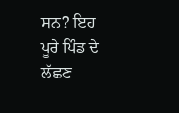ਸਨ? ਇਹ ਪੂਰੇ ਪਿੰਡ ਦੇ ਲੱਛਣ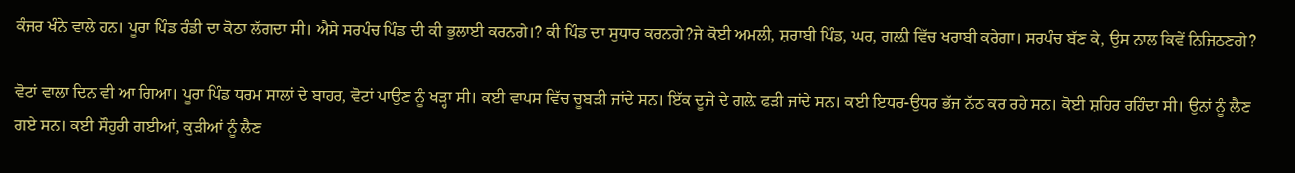ਕੰਜਰ ਖੰਨੇ ਵਾਲੇ ਹਨ। ਪੂਰਾ ਪਿੰਡ ਰੰਡੀ ਦਾ ਕੋਠਾ ਲੱਗਦਾ ਸੀ। ਐਸੇ ਸਰਪੰਚ ਪਿੰਡ ਦੀ ਕੀ ਭੁਲਾਈ ਕਰਨਗੇ।? ਕੀ ਪਿੰਡ ਦਾ ਸੁਧਾਰ ਕਰਨਗੇ?ਜੇ ਕੋਈ ਅਮਲੀ, ਸ਼ਰਾਬੀ ਪਿੰਡ, ਘਰ, ਗਲ਼ੀ ਵਿੱਚ ਖਰਾਬੀ ਕਰੇਗਾ। ਸਰਪੰਚ ਬੱਣ ਕੇ, ਉਸ ਨਾਲ ਕਿਵੇਂ ਨਿਜਿਠਣਗੇ?

ਵੋਟਾਂ ਵਾਲਾ ਦਿਨ ਵੀ ਆ ਗਿਆ। ਪੂਰਾ ਪਿੰਡ ਧਰਮ ਸਾਲਾਂ ਦੇ ਬਾਹਰ, ਵੋਟਾਂ ਪਾਉਣ ਨੂੰ ਖੜ੍ਹਾ ਸੀ। ਕਈ ਵਾਪਸ ਵਿੱਚ ਚੂਬੜੀ ਜਾਂਦੇ ਸਨ। ਇੱਕ ਦੂਜੇ ਦੇ ਗਲ਼ੇ ਫੜੀ ਜਾਂਦੇ ਸਨ। ਕਈ ਇਧਰ-ਉਧਰ ਭੱਜ ਨੱਠ ਕਰ ਰਹੇ ਸਨ। ਕੋਈ ਸ਼ਹਿਰ ਰਹਿੰਦਾ ਸੀ। ਉਨਾਂ ਨੂੰ ਲੈਣ ਗਏ ਸਨ। ਕਈ ਸੌਹੁਰੀ ਗਈਆਂ, ਕੁੜੀਆਂ ਨੂੰ ਲੈਣ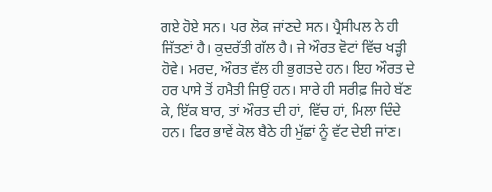ਗਏ ਹੋਏ ਸਨ। ਪਰ ਲੋਕ ਜਾਂਣਦੇ ਸਨ। ਪ੍ਰੈਸੀਪਲ ਨੇ ਹੀ ਜਿੱਤਣਾਂ ਹੈ। ਕੁਦਰੱਤੀ ਗੱਲ ਹੈ। ਜੇ ਔਰਤ ਵੋਟਾਂ ਵਿੱਚ ਖੜ੍ਹੀ ਹੋਵੇ। ਮਰਦ, ਔਰਤ ਵੱਲ ਹੀ ਭੁਗਤਦੇ ਹਨ। ਇਹ ਔਰਤ ਦੇ ਹਰ ਪਾਸੇ ਤੋਂ ਹਮੈਤੀ ਜਿਉਂ ਹਨ। ਸਾਰੇ ਹੀ ਸਰੀਫ਼ ਜਿਹੇ ਬੱਣ ਕੇ, ਇੱਕ ਬਾਰ, ਤਾਂ ਔਰਤ ਦੀ ਹਾਂ, ਵਿੱਚ ਹਾਂ, ਮਿਲਾ ਦਿੰਦੇ ਹਨ। ਫਿਰ ਭਾਵੇਂ ਕੋਲ ਬੈਠੇ ਹੀ ਮੁੱਛਾਂ ਨੂੰ ਵੱਟ ਦੇਈ ਜਾਂਣ।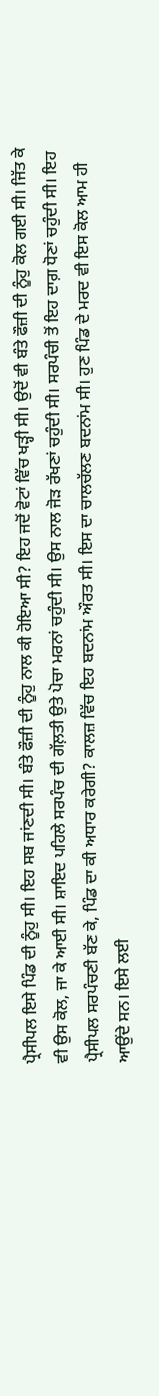ਪ੍ਰੈਸੀਪਲ ਇਸੇ ਪਿੰਡ ਦੀ ਨੂੰਹੁ ਸੀ। ਇਹ ਸਬ ਜਾਂਣਦੀ ਸੀ। ਬੰਤੇ ਫੌਜ਼ੀ ਦੀ ਨੂੰਹੁ ਨਾਲ ਕੀ ਹੋਇਆ ਸੀ? ਇਹ ਜਦੋਂ ਵੋਟਾਂ ਵਿੱਚ ਖੜ੍ਹੀ ਸੀ। ਉਦੋਂ ਵੀ ਬੰਤੇ ਫੌਜ਼ੀ ਦੀ ਨੂੰਹੁ ਕੋਲ ਗਈ ਸੀ। ਜਿੱਤ ਕੇ ਵੀ ਉਸ ਕੋਲ, ਜਾ ਕੇ ਆਈ ਸੀ। ਸ਼ਾਇਦ ਪਹਿਲੇ ਸਰਪੰਚ ਦੀ ਗੱਲ਼ਤੀ ਉਤੇ ਪੋਚਾ ਮਰਨਾਂ ਚਹੁੰਦੀ ਸੀ। ਉਸ ਨਾਲ ਜੋੜ ਰੱਖਣਾਂ ਚਹੁੰਦੀ ਸੀ। ਸਰਪੰਚੀ ਤੋਂ ਇਹ ਦਾਗ਼ ਧੋਣਾਂ ਚਹੁੰਦੀ ਸੀ। ਇਹ ਪ੍ਰੈਸੀਪਲ ਸਰਪੰਚਣੀ ਬੱਣ ਕੇ, ਪਿੰਡ ਦਾ ਕੀ ਅਧਾਰ ਕਰੇਗੀ? ਕਾਲਜ਼ ਵਿੱਚ ਇਹ ਬਦਨਾਂਮ ਔਰਤ ਸੀ। ਇਸ ਦਾ ਚਾਲਚੱਲਣ ਬਦਨਾਂਮ ਸੀ। ਹੁਣ ਪਿੰਡ ਦੇ ਮਰਦ ਵੀ ਇਸ ਕੋਲ ਆਮ ਹੀ ਆਉਂਦੇ ਸਨ। ਇਸੇ ਲਈ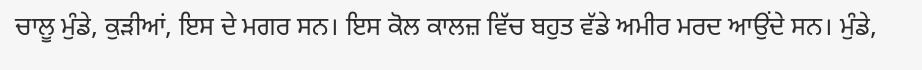ਚਾਲੂ ਮੁੰਡੇ, ਕੁੜੀਆਂ, ਇਸ ਦੇ ਮਗਰ ਸਨ। ਇਸ ਕੋਲ ਕਾਲਜ਼ ਵਿੱਚ ਬਹੁਤ ਵੱਡੇ ਅਮੀਰ ਮਰਦ ਆਉਂਦੇ ਸਨ। ਮੁੰਡੇ,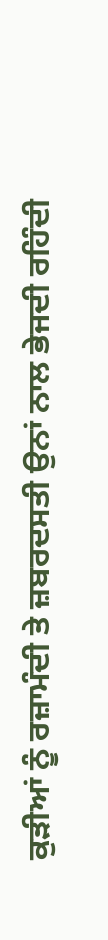ਕੁੜੀਆਂ ਨੂੰ ਰਜ਼ਾਮੰਦੀ ਤੇ ਜ਼ਬਰਦਸਤੀ ਉਨਾਂ ਨਾਲ ਭੇਜਦੀ ਰਹਿੰਦੀ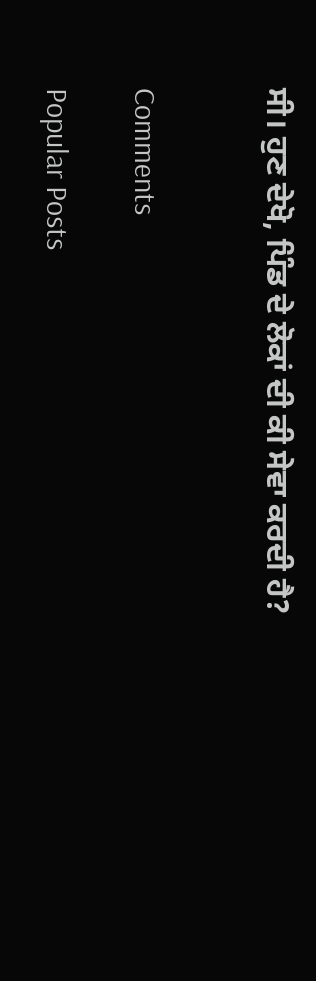ਸੀ। ਹੁਣ ਦੇਖੋ, ਪਿੰਡ ਦੇ ਲੋਕਾਂ ਦੀ ਕੀ ਸੇਵਾ ਕਰਦੀ ਹੈ?


Comments

Popular Posts